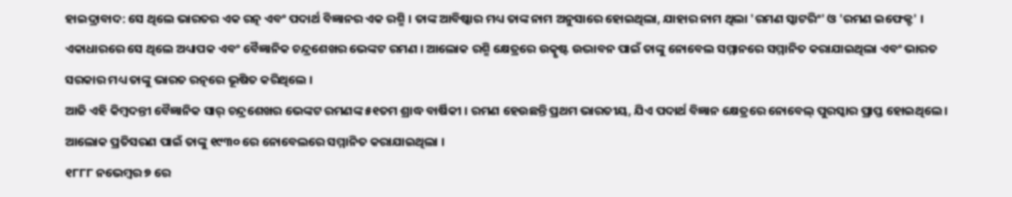ହାଇଦ୍ରାବାଦ: ସେ ଥିଲେ ଭାରତର ଏକ ରତ୍ନ ଏବଂ ପଦାର୍ଥ ବିଜ୍ଞାନର ଏକ ରଶ୍ମି । ତାଙ୍କ ଆବିଷ୍କାର ମଧ୍ୟ ତାଙ୍କ ନାମ ଅନୁସାରେ ହୋଇଥିଲା, ଯାହାର ନାମ ଥିଲା 'ରମଣ ସ୍କାଟରିଂ' ଓ 'ରମଣ ଇଫେକ୍ଟ' । ଏକାଧାରରେ ସେ ଥିଲେ ଅଧ୍ୟାପକ ଏବଂ ବୈଜ୍ଞାନିକ ଚନ୍ଦ୍ରଶେଖର ଭେଙ୍କଟ ରମଣ । ଆଲୋକ ରଶ୍ମି କ୍ଷେତ୍ରରେ ଉତ୍କୃଷ୍ଟ ଉଦ୍ଭାବନ ପାଇଁ ତାଙ୍କୁ ନୋବେଲ ସମ୍ମାନରେ ସମ୍ମାନିତ କରାଯାଇଥିଲା ଏବଂ ଭାରତ ସରକାର ମଧ୍ୟ ତାଙ୍କୁ ଭାରତ ରତ୍ନରେ ଭୂଷିତ କରିଥିଲେ ।
ଆଜି ଏହି କିମ୍ବଦନ୍ତୀ ବୈଜ୍ଞାନିକ ସାର୍ ଚନ୍ଦ୍ରଶେଖର ଭେଙ୍କଟ ରମଣଙ୍କ ୫୧ତମ ଶ୍ରାଦ୍ଧ ବାର୍ଷିକୀ । ରମଣ ହେଉଛନ୍ତି ପ୍ରଥମ ଭାରତୀୟ, ଯିଏ ପଦାର୍ଥ ବିଜ୍ଞାନ କ୍ଷେତ୍ରରେ ନୋବେଲ୍ ପୁରସ୍କାର ପ୍ରାପ୍ତ ହୋଇଥିଲେ । ଆଲୋକ ପ୍ରତିସରଣ ପାଇଁ ତାଙ୍କୁ ୧୯୩୦ ରେ ନୋବେଲରେ ସମ୍ମାନିତ କରାଯାଇଥିଲା ।
୧୮୮୮ ନଭେମ୍ବର ୭ ରେ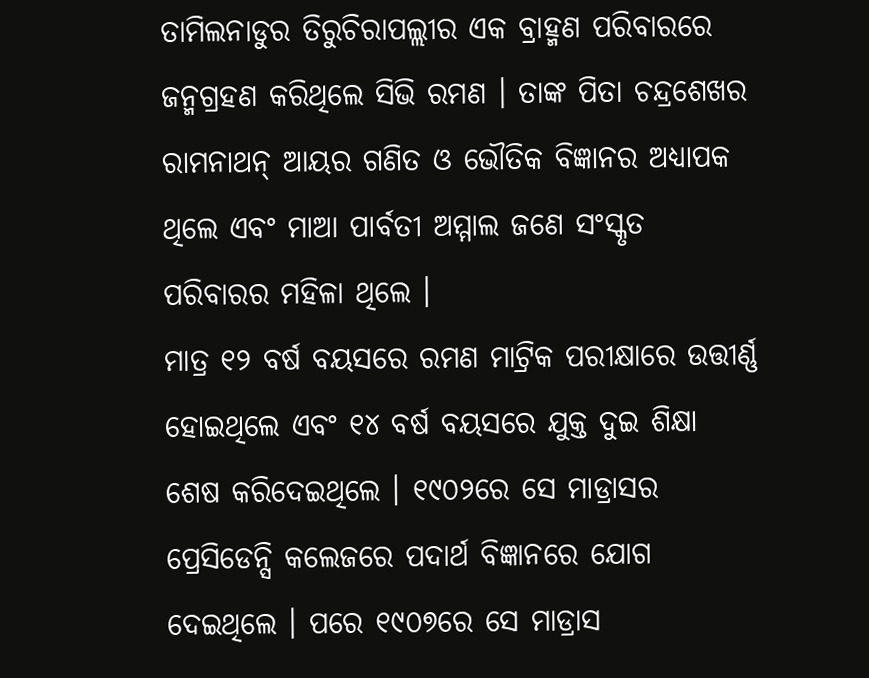ତାମିଲନାଡୁର ତିରୁଚିରାପଲ୍ଲୀର ଏକ ବ୍ରାହ୍ମଣ ପରିବାରରେ ଜନ୍ମଗ୍ରହଣ କରିଥିଲେ ସିଭି ରମଣ । ତାଙ୍କ ପିତା ଚନ୍ଦ୍ରଶେଖର ରାମନାଥନ୍ ଆୟର ଗଣିତ ଓ ଭୌତିକ ବିଜ୍ଞାନର ଅଧ୍ୟାପକ ଥିଲେ ଏବଂ ମାଆ ପାର୍ବତୀ ଅମ୍ମାଲ ଜଣେ ସଂସ୍କୃତ ପରିବାରର ମହିଳା ଥିଲେ ।
ମାତ୍ର ୧୨ ବର୍ଷ ବୟସରେ ରମଣ ମାଟ୍ରିକ ପରୀକ୍ଷାରେ ଉତ୍ତୀର୍ଣ୍ଣ ହୋଇଥିଲେ ଏବଂ ୧୪ ବର୍ଷ ବୟସରେ ଯୁକ୍ତ ଦୁଇ ଶିକ୍ଷା ଶେଷ କରିଦେଇଥିଲେ । ୧୯୦୨ରେ ସେ ମାଡ୍ରାସର ପ୍ରେସିଡେନ୍ସି କଲେଜରେ ପଦାର୍ଥ ବିଜ୍ଞାନରେ ଯୋଗ ଦେଇଥିଲେ । ପରେ ୧୯୦୭ରେ ସେ ମାଡ୍ରାସ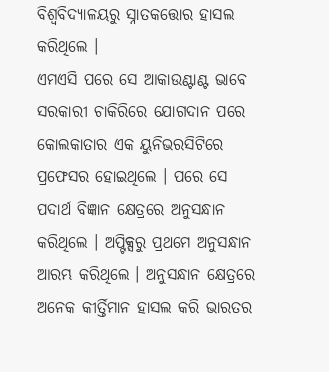ବିଶ୍ୱବିଦ୍ୟାଳୟରୁ ସ୍ନାତକତ୍ତୋର ହାସଲ କରିଥିଲେ ।
ଏମଏସି ପରେ ସେ ଆକାଉଣ୍ଟାଣ୍ଟ ଭାବେ ସରକାରୀ ଚାକିରିରେ ଯୋଗଦାନ ପରେ କୋଲକାତାର ଏକ ୟୁନିଭରସିଟିରେ ପ୍ରଫେସର ହୋଇଥିଲେ । ପରେ ସେ ପଦାର୍ଥ ବିଜ୍ଞାନ କ୍ଷେତ୍ରରେ ଅନୁସନ୍ଧାନ କରିଥିଲେ । ଅପ୍ଟିକ୍ସରୁ ପ୍ରଥମେ ଅନୁସନ୍ଧାନ ଆରମ୍ଭ କରିଥିଲେ । ଅନୁସନ୍ଧାନ କ୍ଷେତ୍ରରେ ଅନେକ କୀର୍ତ୍ତିମାନ ହାସଲ କରି ଭାରତର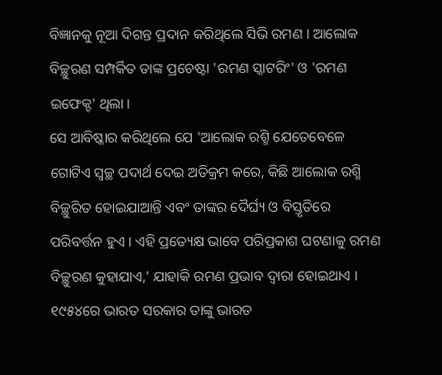ବିଜ୍ଞାନକୁ ନୂଆ ଦିଗନ୍ତ ପ୍ରଦାନ କରିଥିଲେ ସିଭି ରମଣ । ଆଲୋକ ବିଚ୍ଛୁରଣ ସମ୍ପର୍କିତ ତାଙ୍କ ପ୍ରଚେଷ୍ଟା 'ରମଣ ସ୍କାଟରିଂ' ଓ 'ରମଣ ଇଫେକ୍ଟ' ଥିଲା ।
ସେ ଆବିଷ୍କାର କରିଥିଲେ ଯେ 'ଆଲୋକ ରଶ୍ମି ଯେତେବେଳେ ଗୋଟିଏ ସ୍ୱଚ୍ଛ ପଦାର୍ଥ ଦେଇ ଅତିକ୍ରମ କରେ, କିଛି ଆଲୋକ ରଶ୍ମି ବିଚ୍ଛୁରିତ ହୋଇଯାଆନ୍ତି ଏବଂ ତାଙ୍କର ଦୈର୍ଘ୍ୟ ଓ ବିସ୍ତୃତିରେ ପରିବର୍ତ୍ତନ ହୁଏ । ଏହି ପ୍ରତ୍ୟେକ୍ଷ ଭାବେ ପରିପ୍ରକାଶ ଘଟଣାକୁ ରମଣ ବିଚ୍ଛୁରଣ କୁହାଯାଏ,' ଯାହାକି ରମଣ ପ୍ରଭାବ ଦ୍ୱାରା ହୋଇଥାଏ ।
୧୯୫୪ରେ ଭାରତ ସରକାର ତାଙ୍କୁ ଭାରତ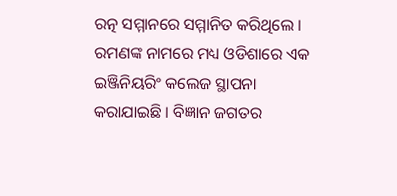ରତ୍ନ ସମ୍ମାନରେ ସମ୍ମାନିତ କରିଥିଲେ । ରମଣଙ୍କ ନାମରେ ମଧ୍ୟ ଓଡିଶାରେ ଏକ ଇଞ୍ଜିନିୟରିଂ କଲେଜ ସ୍ଥାପନା କରାଯାଇଛି । ବିଜ୍ଞାନ ଜଗତର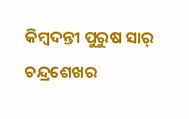କିମ୍ବଦନ୍ତୀ ପୁରୁଷ ସାର୍ ଚନ୍ଦ୍ରଶେଖର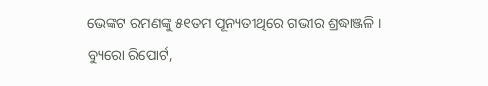ଭେଙ୍କଟ ରମଣଙ୍କୁ ୫୧ତମ ପୂନ୍ୟତୀଥିରେ ଗଭୀର ଶ୍ରଦ୍ଧାଞ୍ଜଳି ।
ବ୍ୟୁରୋ ରିପୋର୍ଟ,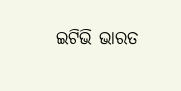ଇଟିଭି ଭାରତ